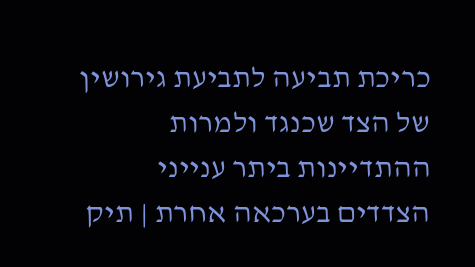כריכת תביעה לתביעת גירושין של הצד שכנגד ולמרות ההתדיינות ביתר ענייני הצדדים בערכאה אחרת | תיק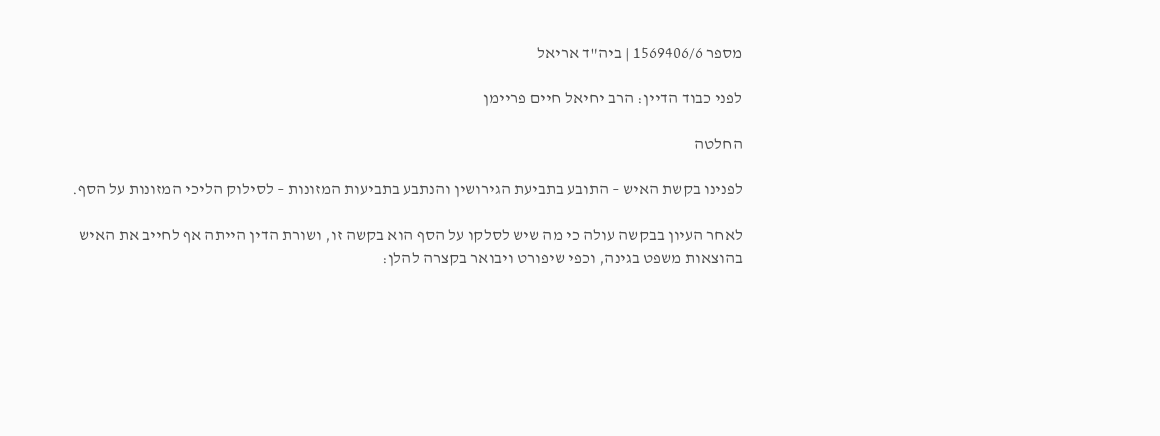מספר 1569406/6 | ביה"ד אריאל

לפני כבוד הדיין: הרב יחיאל חיים פריימן

החלטה

לפנינו בקשת האיש – התובע בתביעת הגירושין והנתבע בתביעות המזונות – לסילוק הליכי המזונות על הסף.

לאחר העיון בבקשה עולה כי מה שיש לסלקו על הסף הוא בקשה זו, ושורת הדין הייתה אף לחייב את האיש בהוצאות משפט בגינה, וכפי שיפורט ויבואר בקצרה להלן: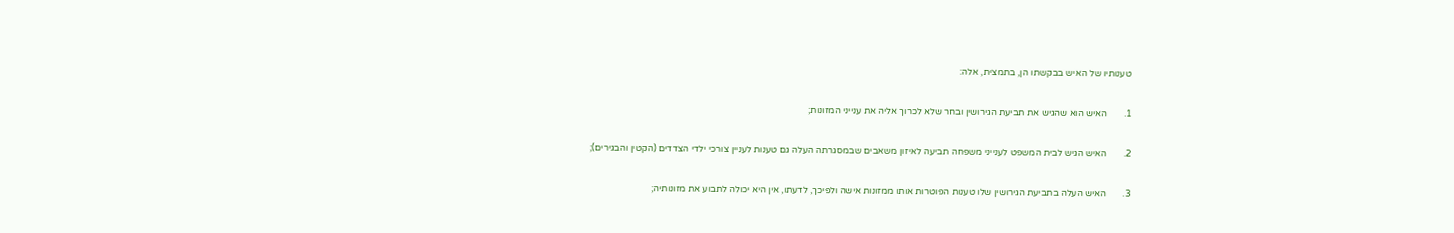טענותיו של האיש בבקשתו הן, בתמצית, אלה:

1.       האיש הוא שהגיש את תביעת הגירושין ובחר שלא לכרוך אליה את ענייני המזונות;

2.       האיש הגיש לבית המשפט לענייני משפחה תביעה לאיזון משאבים שבמסגרתה העלה גם טענות לעניין צורכי ילדי הצדדים (הקטין והבגירים);

3.       האיש העלה בתביעת הגירושין שלו טענות הפוטרות אותו ממזונות אישה ולפיכך, לדעתו, אין היא יכולה לתבוע את מזונותיה;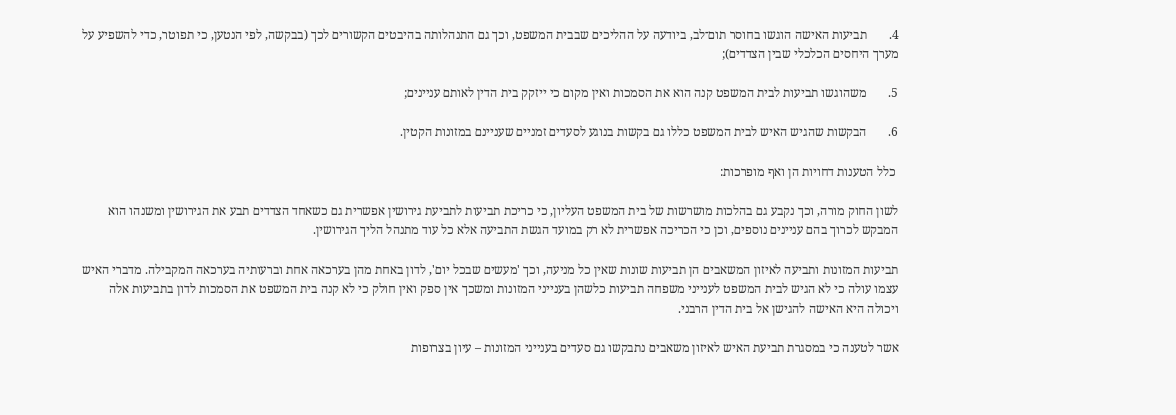4.       תביעות האישה הוגשו בחוסר תום־לב, ביודעה על ההליכים שבבית המשפט, וכך גם התנהלותה בהיבטים הקשורים לכך (בבקשה, לפי הנטען, כי תפוטר, כדי להשפיע על מערך היחסים הכלכלי שבין הצדדים);

5.       משהוגשו תביעות לבית המשפט קנה הוא את הסמכות ואין מקום כי ייזקק בית הדין לאותם עניינים;

6.       הבקשות שהגיש האיש לבית המשפט כללו גם בקשות בנוגע לסעדים זמניים שעניינם במזונות הקטין.

 כלל הטענות דחויות הן ואף מופרכות:

לשון החוק מורה, וכך נקבע גם בהלכות מושרשות של בית המשפט העליון, כי כריכת תביעות לתביעת גירושין אפשרית גם כשאחד הצדדים תבע את הגירושין ומשנהו הוא המבקש לכרוך בהם עניינים נוספים, וכן כי הכריכה אפשרית לא רק במועד הגשת התביעה אלא כל עוד מתנהל הליך הגירושין.

תביעות המזונות ותביעה לאיזון המשאבים הן תביעות שונות שאין כל מניעה, וכך 'מעשים שבכל יום', לדון באחת מהן בערכאה אחת וברעותיה בערכאה המקבילה. מדברי האיש עצמו עולה כי לא הגיש לבית המשפט לענייני משפחה תביעות כלשהן בענייני המזונות ומשכך אין ספק ואין חולק כי לא קנה בית המשפט את הסמכות לדון בתביעות אלה ויכולה היא האישה להגישן אל בית הדין הרבני.

אשר לטענה כי במסגרת תביעת האיש לאיזון משאבים נתבקשו גם סעדים בענייני המזונות – עיון בצרופות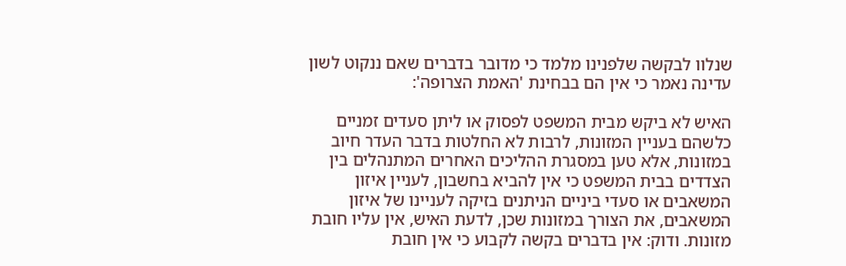שנלוו לבקשה שלפנינו מלמד כי מדובר בדברים שאם ננקוט לשון עדינה נאמר כי אין הם בבחינת 'האמת הצרופה':

האיש לא ביקש מבית המשפט לפסוק או ליתן סעדים זמניים כלשהם בעניין המזונות, לרבות לא החלטות בדבר העדר חיוב במזונות, אלא טען במסגרת ההליכים האחרים המתנהלים בין הצדדים בבית המשפט כי אין להביא בחשבון, לעניין איזון המשאבים או סעדי ביניים הניתנים בזיקה לעניינו של איזון המשאבים, את הצורך במזונות שכן, לדעת האיש, אין עליו חובת מזונות. ודוק: אין בדברים בקשה לקבוע כי אין חובת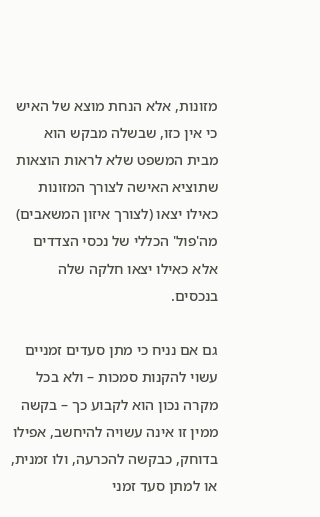מזונות, אלא הנחת מוצא של האיש כי אין כזו, שבשלה מבקש הוא מבית המשפט שלא לראות הוצאות שתוציא האישה לצורך המזונות כאילו יצאו (לצורך איזון המשאבים) מה'פול' הכללי של נכסי הצדדים אלא כאילו יצאו חלקה שלה בנכסים.

גם אם נניח כי מתן סעדים זמניים עשוי להקנות סמכות – ולא בכל מקרה נכון הוא לקבוע כך – בקשה ממין זו אינה עשויה להיחשב, אפילו בדוחק, כבקשה להכרעה, ולו זמנית, או למתן סעד זמני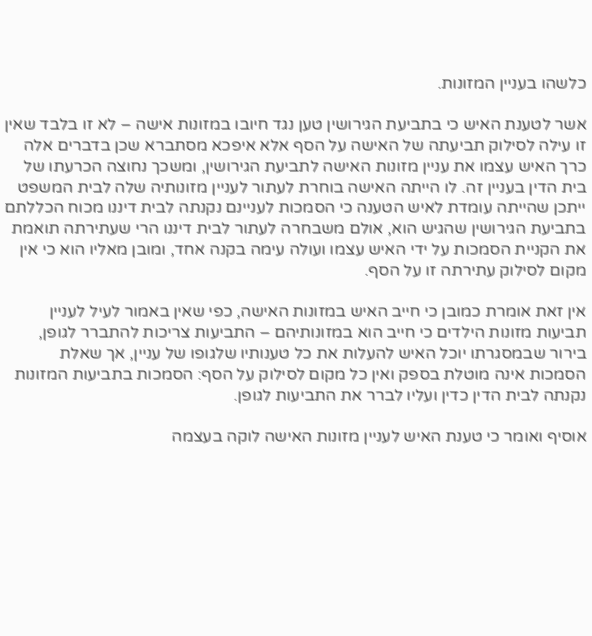כלשהו בעניין המזונות.

אשר לטענת האיש כי בתביעת הגירושין טען נגד חיובו במזונות אישה – לא זו בלבד שאין זו עילה לסילוק תביעתה של האישה על הסף אלא איפכא מסתברא שכן בדברים אלה כרך האיש עצמו את עניין מזונות האישה לתביעת הגירושין, ומשכך נחוצה הכרעתו של בית הדין בעניין זה. לו הייתה האישה בוחרת לעתור לעניין מזונותיה שלה לבית המשפט ייתכן שהייתה עומדת לאיש הטענה כי הסמכות לעניינם נקנתה לבית דיננו מכוח הכללתם בתביעת הגירושין שהגיש הוא, אולם משבחרה לעתור לבית דיננו הרי שעתירתה תואמת את הקניית הסמכות על ידי האיש עצמו ועולה עימה בקנה אחד, ומובן מאליו הוא כי אין מקום לסילוק עתירתה זו על הסף.

אין זאת אומרת כמובן כי חייב האיש במזונות האישה, כפי שאין באמור לעיל לעניין תביעות מזונות הילדים כי חייב הוא במזונותיהם – התביעות צריכות להתברר לגופן, בירור שבמסגרתו יוכל האיש להעלות את כל טענותיו שלגופו של עניין, אך שאלת הסמכות אינה מוטלת בספק ואין כל מקום לסילוק על הסף: הסמכות בתביעות המזונות נקנתה לבית הדין כדין ועליו לברר את התביעות לגופן.

אוסיף ואומר כי טענת האיש לעניין מזונות האישה לוקה בעצמה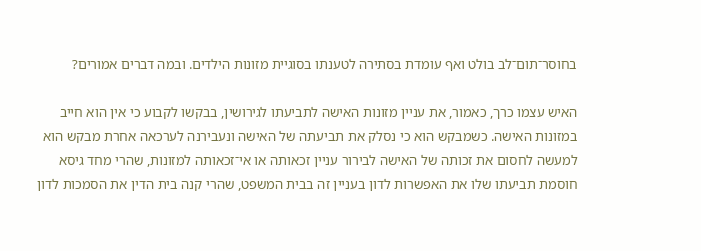בחוסר־תום־לב בולט ואף עומדת בסתירה לטענתו בסוגיית מזונות הילדים. ובמה דברים אמורים?

האיש עצמו כרך, כאמור, את עניין מזונות האישה לתביעתו לגירושין, בבקשו לקבוע כי אין הוא חייב במזונות האישה. כשמבקש הוא כי נסלק את תביעתה של האישה ונעבירנה לערכאה אחרת מבקש הוא למעשה לחסום את זכותה של האישה לבירור עניין זכאותה או אי־זכאותה למזונות, שהרי מחד גיסא חוסמת תביעתו שלו את האפשרות לדון בעניין זה בבית המשפט, שהרי קנה בית הדין את הסמכות לדון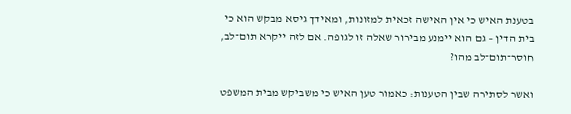בטענת האיש כי אין האישה זכאית למזונות, ומאידך גיסא מבקש הוא כי בית הדין – גם הוא יימנע מבירור שאלה זו לגופה. אם לזה ייקרא תום־לב, חוסר־תום־לב מהו?

ואשר לסתירה שבין הטענות: כאמור טען האיש כי משביקש מבית המשפט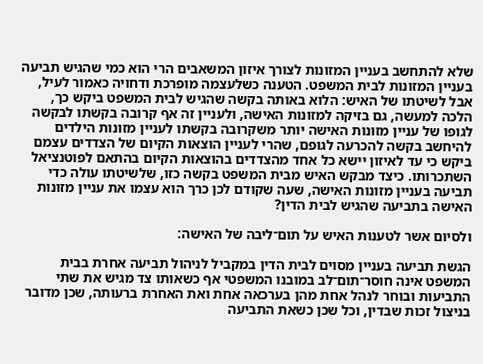שלא להתחשב בעניין המזונות לצורך איזון המשאבים הרי הוא כמי שהגיש תביעה בעניין המזונות לבית המשפט. הטענה כשלעצמה מופרכת ודחויה כאמור לעיל, אבל לשיטתו של האיש: הלוא באותה בקשה שהגיש לבית המשפט ביקש כך, הלכה למעשה, גם בזיקה למזונות האישה, ולעניין זה אף קרובה בקשתו לבקשה לגופו של עניין מזונות האישה יותר משקרובה בקשתו לעניין מזונות הילדים להיחשב בקשה להכרעה לגופם, שהרי לעניין הוצאות הקיום של הצדדים עצמם ביקש כי עד לאיזון יישא כל אחד מהצדדים בהוצאות הקיום בהתאם לפוטנציאל השתכרותו. כיצד מבקש האיש מבית המשפט בקשה כזו, שלשיטתו עולה כדי תביעה בעניין מזונות האישה, שעה שקודם לכן כרך הוא עצמו את עניין מזונות האישה בתביעה שהגיש לבית הדין?

ולסיום אשר לטענות האיש על תום־ליבה של האישה:

הגשת תביעה בעניין מסוים לבית הדין במקביל לניהול תביעה אחרת בבית המשפט אינה חוסר־תום־לב במובנו המשפטי אף כשאותו צד מגיש את שתי התביעות ובוחר לנהל אחת מהן בערכאה אחת ואת האחרת ברעותה, שכן מדובר בניצול זכות שבדין, וכל שכן כשאת התביעה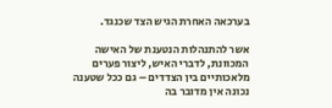בערכאה האחרת הגיש הצד שכנגד.

אשר להתנהלות הנטענת של האישה המכוונת, לדברי האיש, ליצור פערים מלאכותיים בין הצדדים – גם ככל שטענה נכונה אין מדובר בה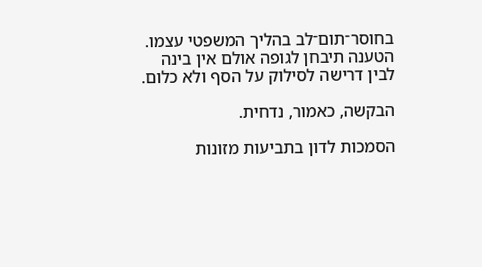בחוסר־תום־לב בהליך המשפטי עצמו. הטענה תיבחן לגופה אולם אין בינה לבין דרישה לסילוק על הסף ולא כלום.

הבקשה, כאמור, נדחית.

הסמכות לדון בתביעות מזונות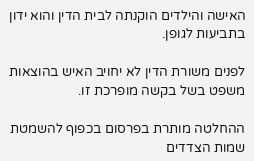האישה והילדים הוקנתה לבית הדין והוא ידון בתביעות לגופן.

לפנים משורת הדין לא יחויב האיש בהוצאות משפט בשל בקשה מופרכת זו.

ההחלטה מותרת בפרסום בכפוף להשמטת שמות הצדדים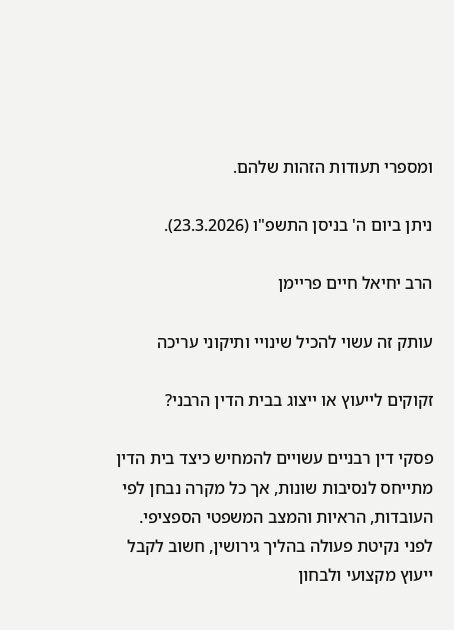ומספרי תעודות הזהות שלהם.

ניתן ביום ה' בניסן התשפ"ו (23.3.2026).

הרב יחיאל חיים פריימן

עותק זה עשוי להכיל שינויי ותיקוני עריכה

זקוקים לייעוץ או ייצוג בבית הדין הרבני?

פסקי דין רבניים עשויים להמחיש כיצד בית הדין מתייחס לנסיבות שונות, אך כל מקרה נבחן לפי העובדות, הראיות והמצב המשפטי הספציפי. לפני נקיטת פעולה בהליך גירושין, חשוב לקבל ייעוץ מקצועי ולבחון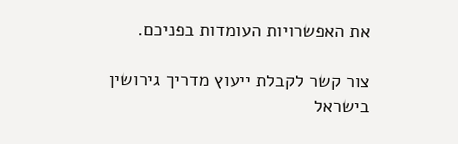את האפשרויות העומדות בפניכם.

צור קשר לקבלת ייעוץ מדריך גירושין בישראל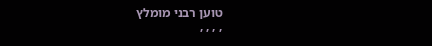טוען רבני מומלץ
, , , ,